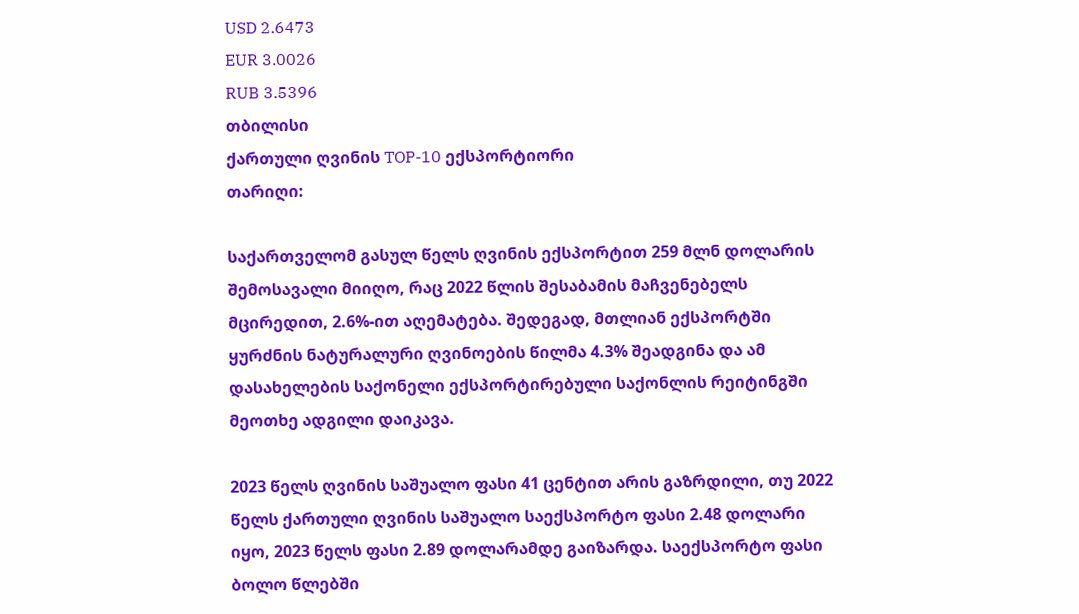USD 2.6473
EUR 3.0026
RUB 3.5396
თბილისი
ქართული ღვინის TOP-10 ექსპორტიორი
თარიღი:

საქართველომ გასულ წელს ღვინის ექსპორტით 259 მლნ დოლარის შემოსავალი მიიღო, რაც 2022 წლის შესაბამის მაჩვენებელს მცირედით, 2.6%-ით აღემატება. შედეგად, მთლიან ექსპორტში ყურძნის ნატურალური ღვინოების წილმა 4.3% შეადგინა და ამ დასახელების საქონელი ექსპორტირებული საქონლის რეიტინგში მეოთხე ადგილი დაიკავა.

2023 წელს ღვინის საშუალო ფასი 41 ცენტით არის გაზრდილი, თუ 2022 წელს ქართული ღვინის საშუალო საექსპორტო ფასი 2.48 დოლარი იყო, 2023 წელს ფასი 2.89 დოლარამდე გაიზარდა. საექსპორტო ფასი ბოლო წლებში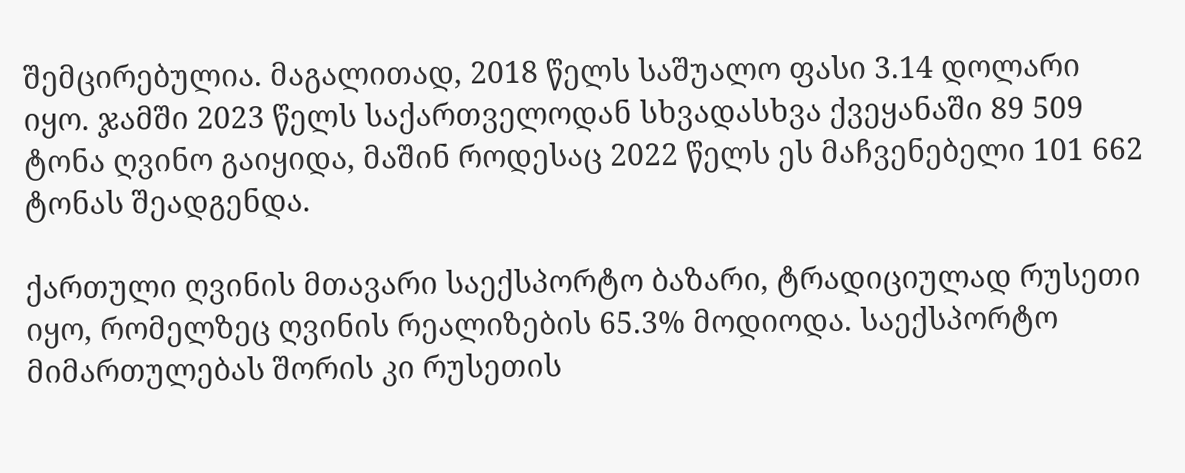შემცირებულია. მაგალითად, 2018 წელს საშუალო ფასი 3.14 დოლარი იყო. ჯამში 2023 წელს საქართველოდან სხვადასხვა ქვეყანაში 89 509 ტონა ღვინო გაიყიდა, მაშინ როდესაც 2022 წელს ეს მაჩვენებელი 101 662 ტონას შეადგენდა.

ქართული ღვინის მთავარი საექსპორტო ბაზარი, ტრადიციულად რუსეთი იყო, რომელზეც ღვინის რეალიზების 65.3% მოდიოდა. საექსპორტო მიმართულებას შორის კი რუსეთის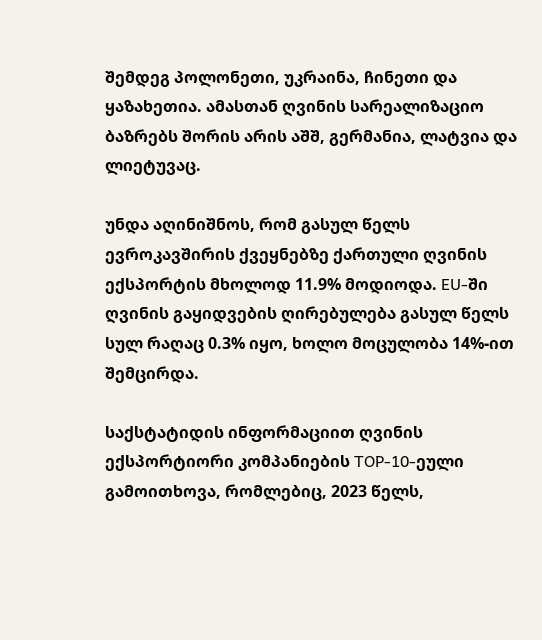შემდეგ პოლონეთი, უკრაინა, ჩინეთი და ყაზახეთია. ამასთან ღვინის სარეალიზაციო ბაზრებს შორის არის აშშ, გერმანია, ლატვია და ლიეტუვაც.

უნდა აღინიშნოს, რომ გასულ წელს ევროკავშირის ქვეყნებზე ქართული ღვინის ექსპორტის მხოლოდ 11.9% მოდიოდა. EU-ში ღვინის გაყიდვების ღირებულება გასულ წელს სულ რაღაც 0.3% იყო, ხოლო მოცულობა 14%-ით შემცირდა.

საქსტატიდის ინფორმაციით ღვინის ექსპორტიორი კომპანიების TOP-10-ეული გამოითხოვა, რომლებიც, 2023 წელს,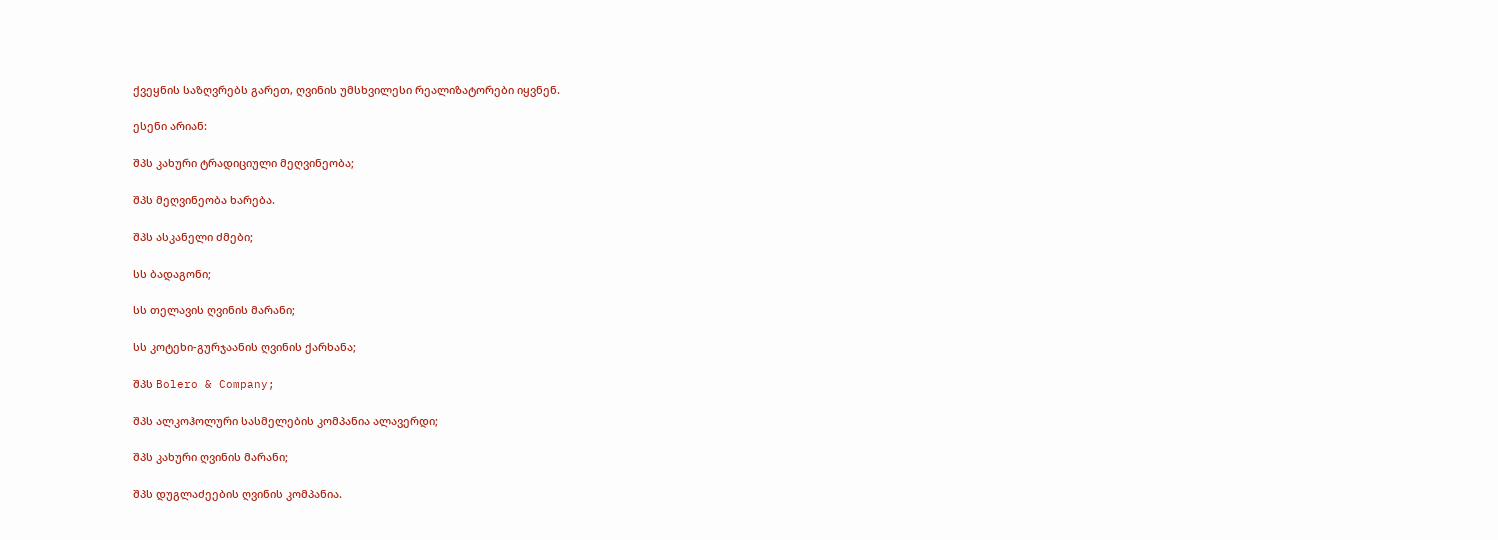ქვეყნის საზღვრებს გარეთ, ღვინის უმსხვილესი რეალიზატორები იყვნენ.

ესენი არიან:

შპს კახური ტრადიციული მეღვინეობა;

შპს მეღვინეობა ხარება.

შპს ასკანელი ძმები;

სს ბადაგონი;

სს თელავის ღვინის მარანი;

სს კოტეხი-გურჯაანის ღვინის ქარხანა;

შპს Bolero & Company;

შპს ალკოჰოლური სასმელების კომპანია ალავერდი;

შპს კახური ღვინის მარანი;

შპს დუგლაძეების ღვინის კომპანია.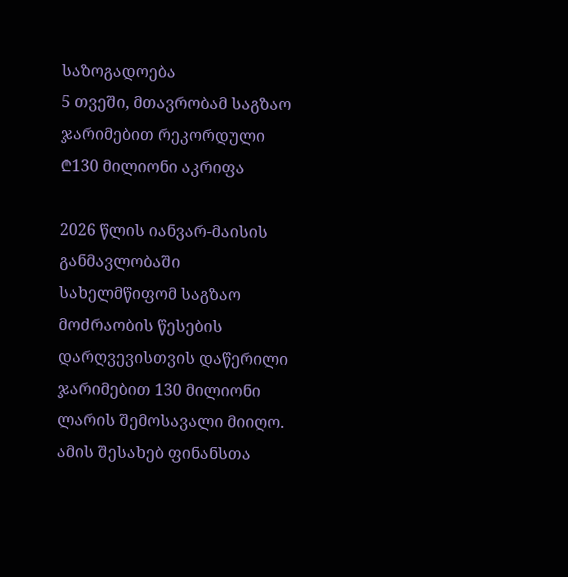საზოგადოება
5 თვეში, მთავრობამ საგზაო ჯარიმებით რეკორდული ₾130 მილიონი აკრიფა

2026 წლის იანვარ-მაისის განმავლობაში სახელმწიფომ საგზაო მოძრაობის წესების დარღვევისთვის დაწერილი ჯარიმებით 130 მილიონი ლარის შემოსავალი მიიღო. ამის შესახებ ფინანსთა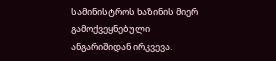სამინისტროს ხაზინის მიერ გამოქვეყნებული ანგარიშიდან ირკვევა.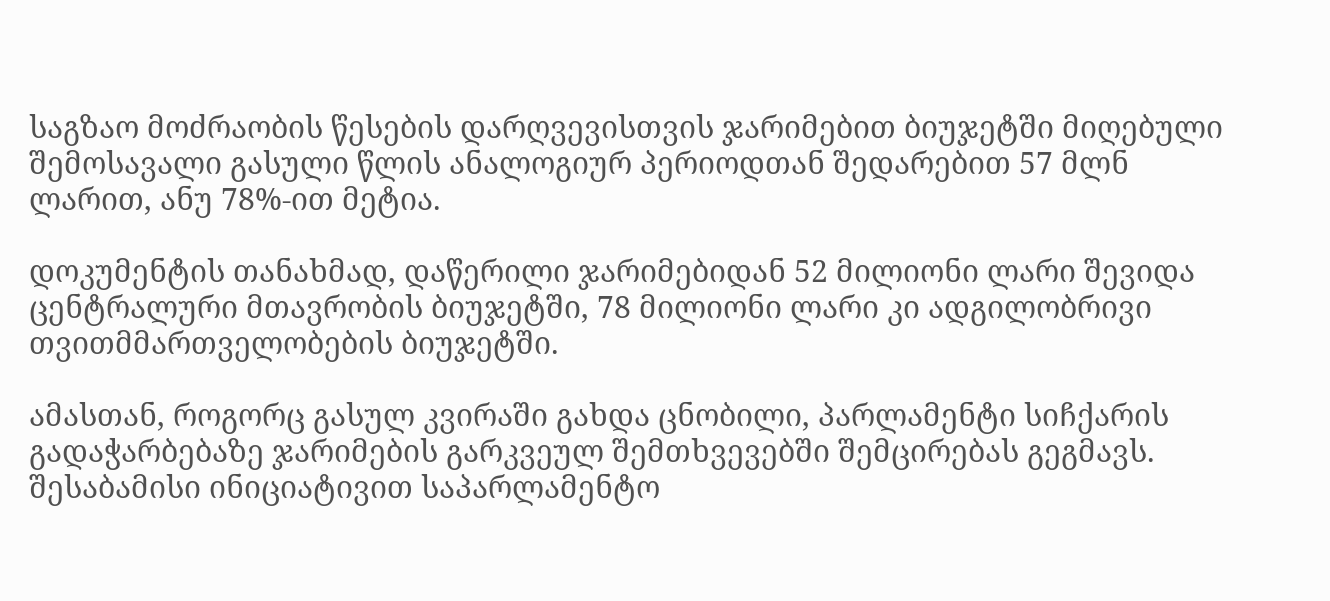საგზაო მოძრაობის წესების დარღვევისთვის ჯარიმებით ბიუჯეტში მიღებული შემოსავალი გასული წლის ანალოგიურ პერიოდთან შედარებით 57 მლნ ლარით, ანუ 78%-ით მეტია.

დოკუმენტის თანახმად, დაწერილი ჯარიმებიდან 52 მილიონი ლარი შევიდა ცენტრალური მთავრობის ბიუჯეტში, 78 მილიონი ლარი კი ადგილობრივი თვითმმართველობების ბიუჯეტში.

ამასთან, როგორც გასულ კვირაში გახდა ცნობილი, პარლამენტი სიჩქარის გადაჭარბებაზე ჯარიმების გარკვეულ შემთხვევებში შემცირებას გეგმავს. შესაბამისი ინიციატივით საპარლამენტო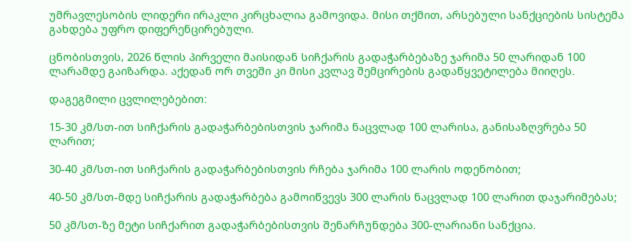უმრავლესობის ლიდერი ირაკლი კირცხალია გამოვიდა. მისი თქმით, არსებული სანქციების სისტემა გახდება უფრო დიფერენცირებული.

ცნობისთვის, 2026 წლის პირველი მაისიდან სიჩქარის გადაჭარბებაზე ჯარიმა 50 ლარიდან 100 ლარამდე გაიზარდა. აქედან ორ თვეში კი მისი კვლავ შემცირების გადაწყვეტილება მიიღეს.

დაგეგმილი ცვლილებებით:

15-30 კმ/სთ-ით სიჩქარის გადაჭარბებისთვის ჯარიმა ნაცვლად 100 ლარისა, განისაზღვრება 50 ლარით;

30-40 კმ/სთ-ით სიჩქარის გადაჭარბებისთვის რჩება ჯარიმა 100 ლარის ოდენობით;

40-50 კმ/სთ-მდე სიჩქარის გადაჭარბება გამოიწვევს 300 ლარის ნაცვლად 100 ლარით დაჯარიმებას;

50 კმ/სთ-ზე მეტი სიჩქარით გადაჭარბებისთვის შენარჩუნდება 300-ლარიანი სანქცია.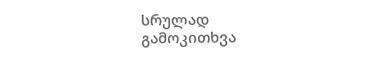სრულად
გამოკითხვა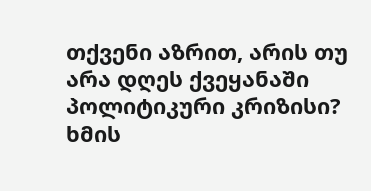თქვენი აზრით, არის თუ არა დღეს ქვეყანაში პოლიტიკური კრიზისი?
ხმის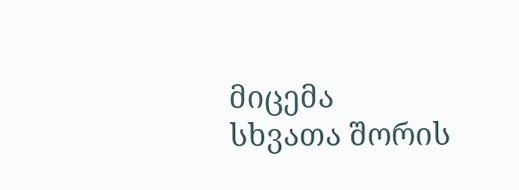მიცემა
სხვათა შორის